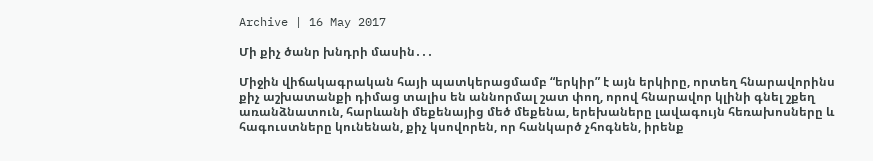Archive | 16 May 2017

Մի քիչ ծանր խնդրի մասին․․․

Միջին վիճակագրական հայի պատկերացմամբ “երկիր” է այն երկիրը, որտեղ հնարավորինս քիչ աշխատանքի դիմաց տալիս են աննորմալ շատ փող, որով հնարավոր կլինի գնել շքեղ առանձնատուն, հարևանի մեքենայից մեծ մեքենա, երեխաները լավագույն հեռախոսները և հագուստները կունենան, քիչ կսովորեն, որ հանկարծ չհոգնեն, իրենք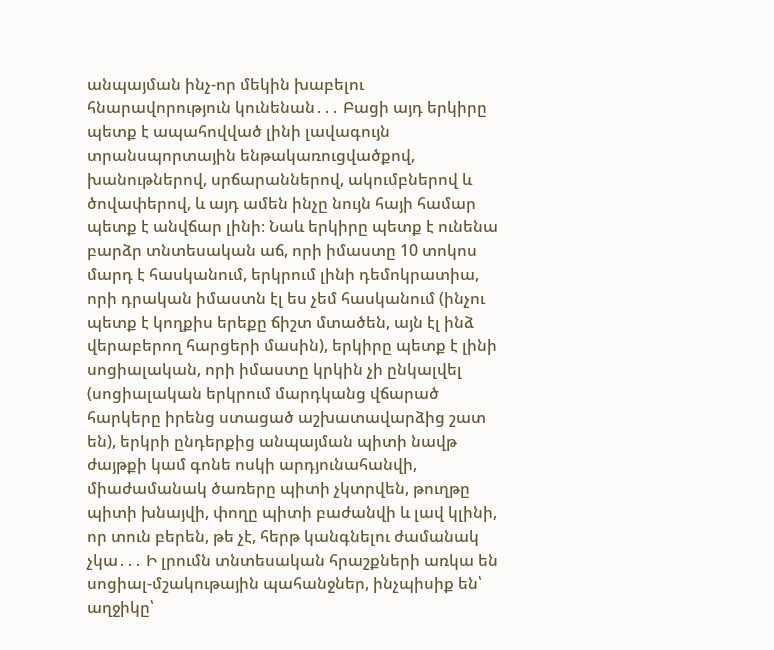անպայման ինչ-որ մեկին խաբելու հնարավորություն կունենան․․․ Բացի այդ երկիրը պետք է ապահովված լինի լավագույն տրանսպորտային ենթակառուցվածքով, խանութներով, սրճարաններով, ակումբներով և ծովափերով, և այդ ամեն ինչը նույն հայի համար պետք է անվճար լինի։ Նաև երկիրը պետք է ունենա բարձր տնտեսական աճ, որի իմաստը 10 տոկոս մարդ է հասկանում, երկրում լինի դեմոկրատիա, որի դրական իմաստն էլ ես չեմ հասկանում (ինչու պետք է կողքիս երեքը ճիշտ մտածեն, այն էլ ինձ վերաբերող հարցերի մասին), երկիրը պետք է լինի սոցիալական, որի իմաստը կրկին չի ընկալվել (սոցիալական երկրում մարդկանց վճարած հարկերը իրենց ստացած աշխատավարձից շատ են), երկրի ընդերքից անպայման պիտի նավթ ժայթքի կամ գոնե ոսկի արդյունահանվի, միաժամանակ ծառերը պիտի չկտրվեն, թուղթը պիտի խնայվի, փողը պիտի բաժանվի և լավ կլինի, որ տուն բերեն, թե չէ, հերթ կանգնելու ժամանակ չկա․․․ Ի լրումն տնտեսական հրաշքների առկա են սոցիալ-մշակութային պահանջներ, ինչպիսիք են՝ աղջիկը՝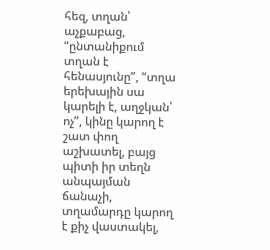հեզ, տղան՝ աչքաբաց, “ընտանիքում տղան է հենասյունը”, “տղա երեխային սա կարելի է, աղջկան՝ ոչ”, կինը կարող է շատ փող աշխատել, բայց պիտի իր տեղն անպայման ճանաչի, տղամարդը կարող է քիչ վաստակել,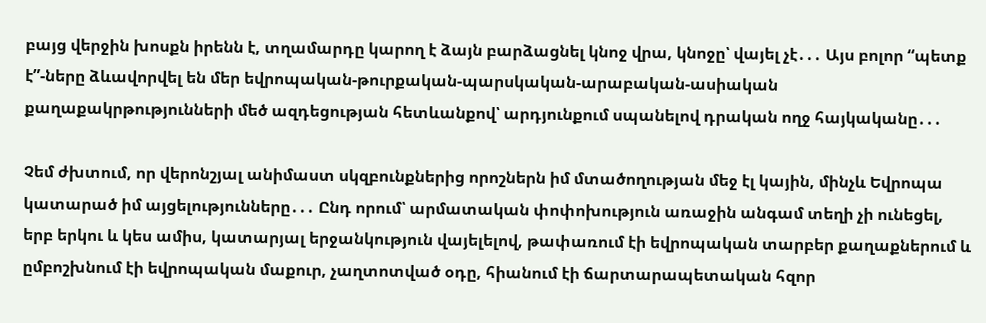բայց վերջին խոսքն իրենն է, տղամարդը կարող է ձայն բարձացնել կնոջ վրա, կնոջը՝ վայել չէ․․․ Այս բոլոր “պետք է”-ները ձևավորվել են մեր եվրոպական-թուրքական-պարսկական-արաբական-ասիական քաղաքակրթությունների մեծ ազդեցության հետևանքով՝ արդյունքում սպանելով դրական ողջ հայկականը․․․

Չեմ ժխտում, որ վերոնշյալ անիմաստ սկզբունքներից որոշներն իմ մտածողության մեջ էլ կային, մինչև Եվրոպա կատարած իմ այցելությունները․․․ Ընդ որում՝ արմատական փոփոխություն առաջին անգամ տեղի չի ունեցել, երբ երկու և կես ամիս, կատարյալ երջանկություն վայելելով, թափառում էի եվրոպական տարբեր քաղաքներում և ըմբոշխնում էի եվրոպական մաքուր, չաղտոտված օդը, հիանում էի ճարտարապետական հզոր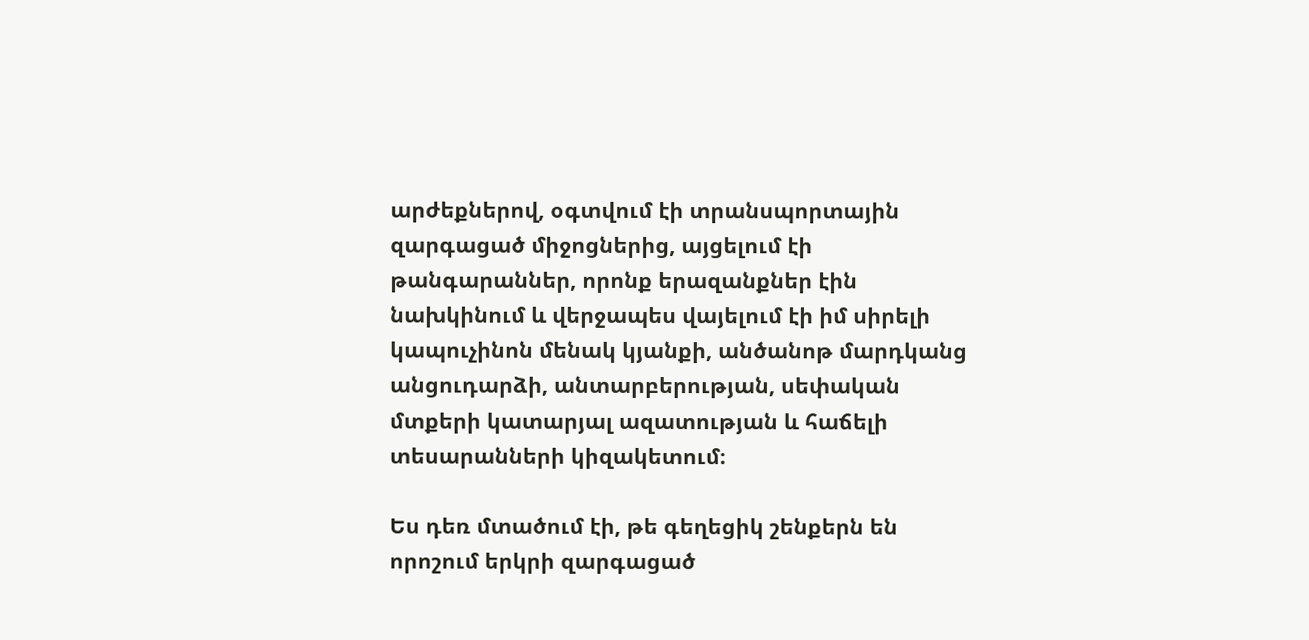արժեքներով, օգտվում էի տրանսպորտային զարգացած միջոցներից, այցելում էի թանգարաններ, որոնք երազանքներ էին նախկինում և վերջապես վայելում էի իմ սիրելի կապուչինոն մենակ կյանքի, անծանոթ մարդկանց անցուդարձի, անտարբերության, սեփական մտքերի կատարյալ ազատության և հաճելի տեսարանների կիզակետում։

Ես դեռ մտածում էի, թե գեղեցիկ շենքերն են որոշում երկրի զարգացած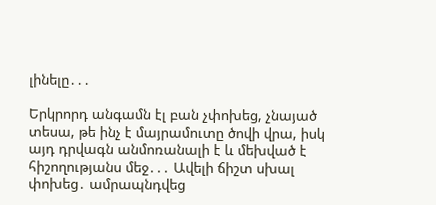լինելը․․․

Երկրորդ անգամն էլ բան չփոխեց, չնայած տեսա, թե ինչ է մայրամուտը ծովի վրա, իսկ այդ դրվագն անմոռանալի է և մեխված է հիշողությանս մեջ․․․ Ավելի ճիշտ սխալ փոխեց․ ամրապնդվեց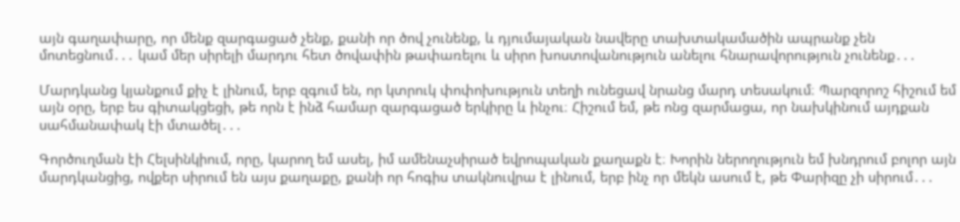այն գաղափարը, որ մենք զարգացած չենք, քանի որ ծով չունենք, և դյումայական նավերը տախտակամածին ապրանք չեն մոտեցնում․․․ կամ մեր սիրելի մարդու հետ ծովափին թափառելու և սիրո խոստովանություն անելու հնարավորություն չունենք․․․

Մարդկանց կյանքում քիչ է լինում, երբ զգում են, որ կտրուկ փոփոխություն տեղի ունեցավ նրանց մարդ տեսակում։ Պարզորոշ հիշում եմ այն օրը, երբ ես գիտակցեցի, թե որն է ինձ համար զարգացած երկիրը և ինչու։ Հիշում եմ, թե ոնց զարմացա, որ նախկինում այդքան սահմանափակ էի մտածել․․․

Գործուղման էի Հելսինկիում, որը, կարող եմ ասել, իմ ամենաչսիրած եվրոպական քաղաքն է։ Խորին ներողություն եմ խնդրում բոլոր այն մարդկանցից, ովքեր սիրում են այս քաղաքը, քանի որ հոգիս տակնուվրա է լինում, երբ ինչ որ մեկն ասում է, թե Փարիզը չի սիրում․․․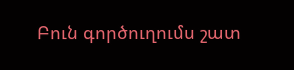Բուն գործուղումս շատ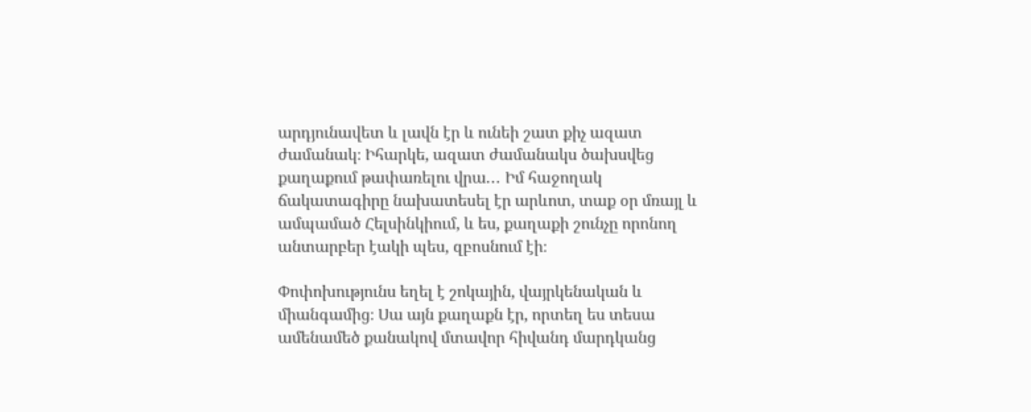արդյունավետ և լավն էր և ունեի շատ քիչ ազատ ժամանակ։ Իհարկե, ազատ ժամանակս ծախսվեց քաղաքում թափառելու վրա․․․ Իմ հաջողակ ճակատագիրը նախատեսել էր արևոտ, տաք օր մռայլ և ամպամած Հելսինկիում, և ես, քաղաքի շունչը որոնող անտարբեր էակի պես, զբոսնում էի։

Փոփոխությունս եղել է շոկային, վայրկենական և միանգամից։ Սա այն քաղաքն էր, որտեղ ես տեսա ամենամեծ քանակով մտավոր հիվանդ մարդկանց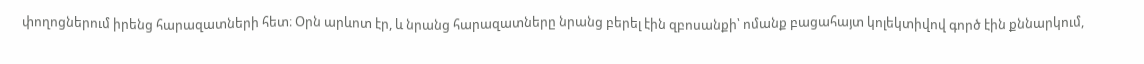փողոցներում իրենց հարազատների հետ։ Օրն արևոտ էր, և նրանց հարազատները նրանց բերել էին զբոսանքի՝ ոմանք բացահայտ կոլեկտիվով գործ էին քննարկում,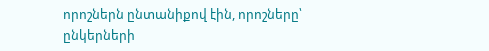որոշներն ընտանիքով էին, որոշները՝ ընկերների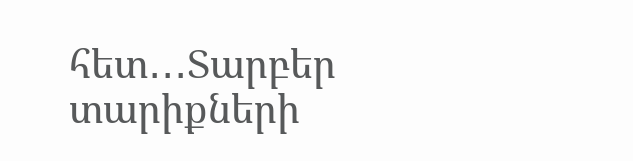հետ․․․Տարբեր տարիքների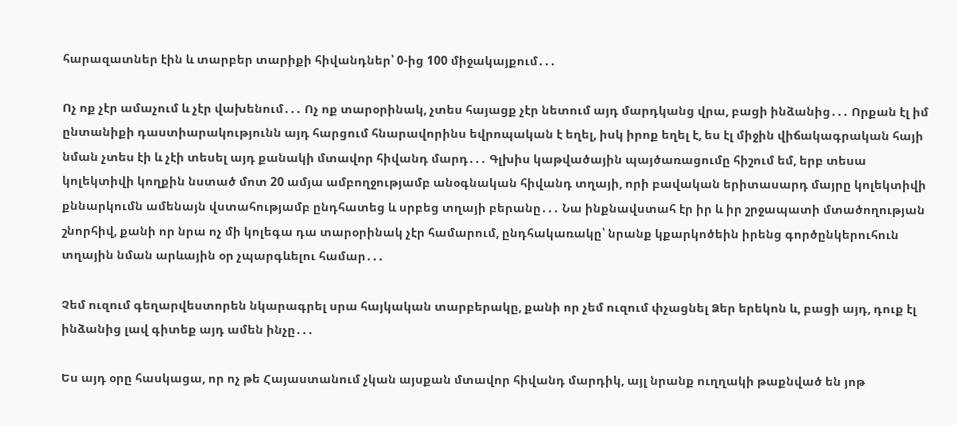հարազատներ էին և տարբեր տարիքի հիվանդներ՝ 0-ից 100 միջակայքում․․․

Ոչ ոք չէր ամաչում և չէր վախենում․․․ Ոչ ոք տարօրինակ, չտես հայացք չէր նետում այդ մարդկանց վրա, բացի ինձանից․․․ Որքան էլ իմ ընտանիքի դաստիարակությունն այդ հարցում հնարավորինս եվրոպական է եղել, իսկ իրոք եղել է, ես էլ միջին վիճակագրական հայի նման չտես էի և չէի տեսել այդ քանակի մտավոր հիվանդ մարդ․․․ Գլխիս կաթվածային պայծառացումը հիշում եմ, երբ տեսա կոլեկտիվի կողքին նստած մոտ 20 ամյա ամբողջությամբ անօգնական հիվանդ տղայի, որի բավական երիտասարդ մայրը կոլեկտիվի քննարկումն ամենայն վստահությամբ ընդհատեց և սրբեց տղայի բերանը․․․ Նա ինքնավստահ էր իր և իր շրջապատի մտածողության շնորհիվ, քանի որ նրա ոչ մի կոլեգա դա տարօրինակ չէր համարում, ընդհակառակը՝ նրանք կքարկոծեին իրենց գործընկերուհուն տղային նման արևային օր չպարգևելու համար․․․

Չեմ ուզում գեղարվեստորեն նկարագրել սրա հայկական տարբերակը, քանի որ չեմ ուզում փչացնել Ձեր երեկոն և, բացի այդ, դուք էլ ինձանից լավ գիտեք այդ ամեն ինչը․․․

Ես այդ օրը հասկացա, որ ոչ թե Հայաստանում չկան այսքան մտավոր հիվանդ մարդիկ, այլ նրանք ուղղակի թաքնված են յոթ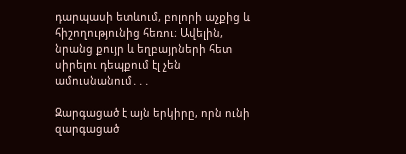դարպասի ետևում, բոլորի աչքից և հիշողությունից հեռու։ Ավելին, նրանց քույր և եղբայրների հետ սիրելու դեպքում էլ չեն ամուսնանում․․․

Զարգացած է այն երկիրը, որն ունի զարգացած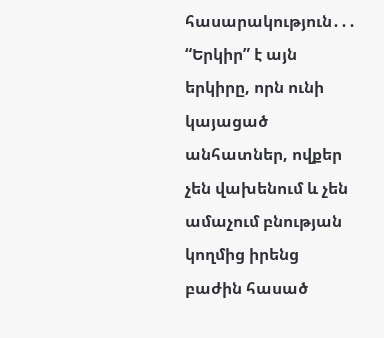հասարակություն․․․ “Երկիր” է այն երկիրը, որն ունի կայացած անհատներ, ովքեր չեն վախենում և չեն ամաչում բնության կողմից իրենց բաժին հասած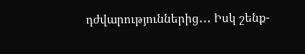դժվարություններից․․․ Իսկ շենք-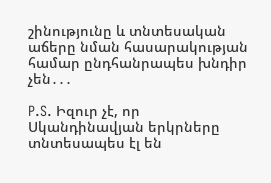շինությունը և տնտեսական աճերը նման հասարակության համար ընդհանրապես խնդիր չեն․․․

P.S. Իզուր չէ, որ Սկանդինավյան երկրները տնտեսապես էլ են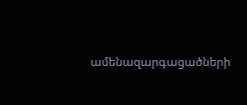ամենազարգացածների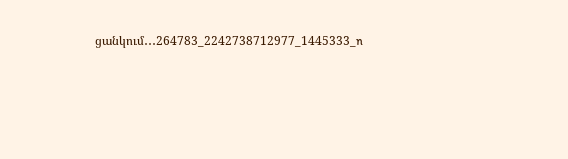ցանկում․․․264783_2242738712977_1445333_n